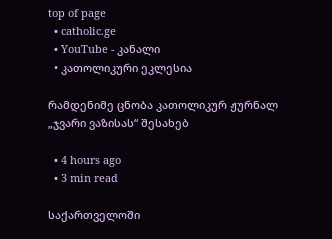top of page
  • catholic.ge
  • YouTube - კანალი
  • კათოლიკური ეკლესია

რამდენიმე ცნობა კათოლიკურ ჟურნალ „ჯვარი ვაზისას“ შესახებ

  • 4 hours ago
  • 3 min read

საქართველოში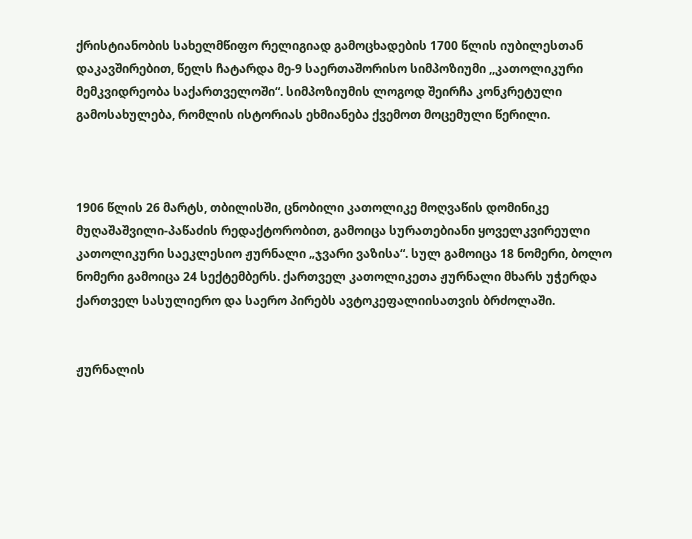ქრისტიანობის სახელმწიფო რელიგიად გამოცხადების 1700 წლის იუბილესთან დაკავშირებით, წელს ჩატარდა მე-9 საერთაშორისო სიმპოზიუმი ,,კათოლიკური მემკვიდრეობა საქართველოში“. სიმპოზიუმის ლოგოდ შეირჩა კონკრეტული გამოსახულება, რომლის ისტორიას ეხმიანება ქვემოთ მოცემული წერილი.



1906 წლის 26 მარტს, თბილისში, ცნობილი კათოლიკე მოღვაწის დომინიკე მუღაშაშვილი-პაწაძის რედაქტორობით, გამოიცა სურათებიანი ყოველკვირეული კათოლიკური საეკლესიო ჟურნალი „ჯვარი ვაზისა“. სულ გამოიცა 18 ნომერი, ბოლო ნომერი გამოიცა 24 სექტემბერს. ქართველ კათოლიკეთა ჟურნალი მხარს უჭერდა ქართველ სასულიერო და საერო პირებს ავტოკეფალიისათვის ბრძოლაში.


ჟურნალის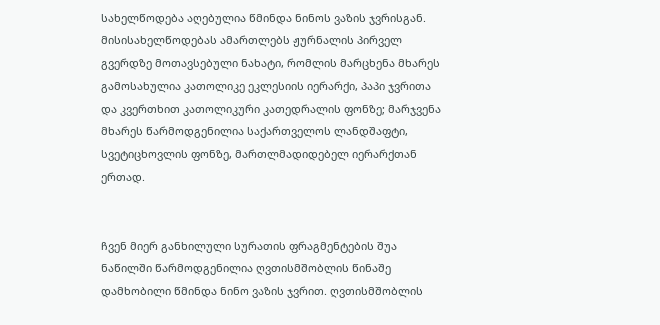სახელწოდება აღებულია წმინდა ნინოს ვაზის ჯვრისგან. მისისახელწოდებას ამართლებს ჟურნალის პირველ გვერდზე მოთავსებული ნახატი, რომლის მარცხენა მხარეს გამოსახულია კათოლიკე ეკლესიის იერარქი, პაპი ჯვრითა და კვერთხით კათოლიკური კათედრალის ფონზე; მარჯვენა მხარეს წარმოდგენილია საქართველოს ლანდშაფტი, სვეტიცხოვლის ფონზე, მართლმადიდებელ იერარქთან ერთად.


ჩვენ მიერ განხილული სურათის ფრაგმენტების შუა ნაწილში წარმოდგენილია ღვთისმშობლის წინაშე დამხობილი წმინდა ნინო ვაზის ჯვრით. ღვთისმშობლის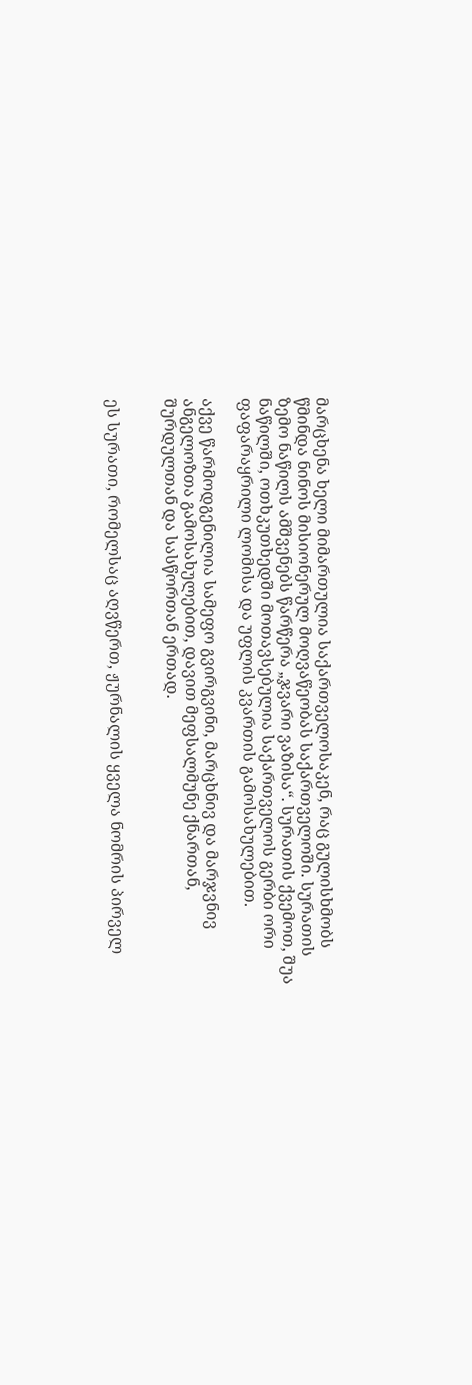მარცხენა ხელი მიმართულია საქართველოსაკენ, რაც გულისხმობს წმინდა ნინოს მისიონერულ მოღვაწეობას საქართველოში. სურათის ზემო ნაწილს ამშვენებს წარწერა „ჯვარი ვაზისა“. სურათის ქვემოთ, შუა ნაწილში, ოთხკუთხედში მოთავსებულია საქართველოს გერბი ორი ფაფარაყრილი ლომისა და უფლის კვართის გამოსახულებით.

აქვე წარმოდგენილია სამეფო გვირგვინი, მარცხნივ და მარჯვნივ ანგელოზთა გამოსახულებით, დავით მეფსალმუნე ქნართან, შურდულთან და სასწორთან ერთად.


ეს სურათი, რომელსაც აღვწერთ, ჟურნალის ყველა ნომრის პირველ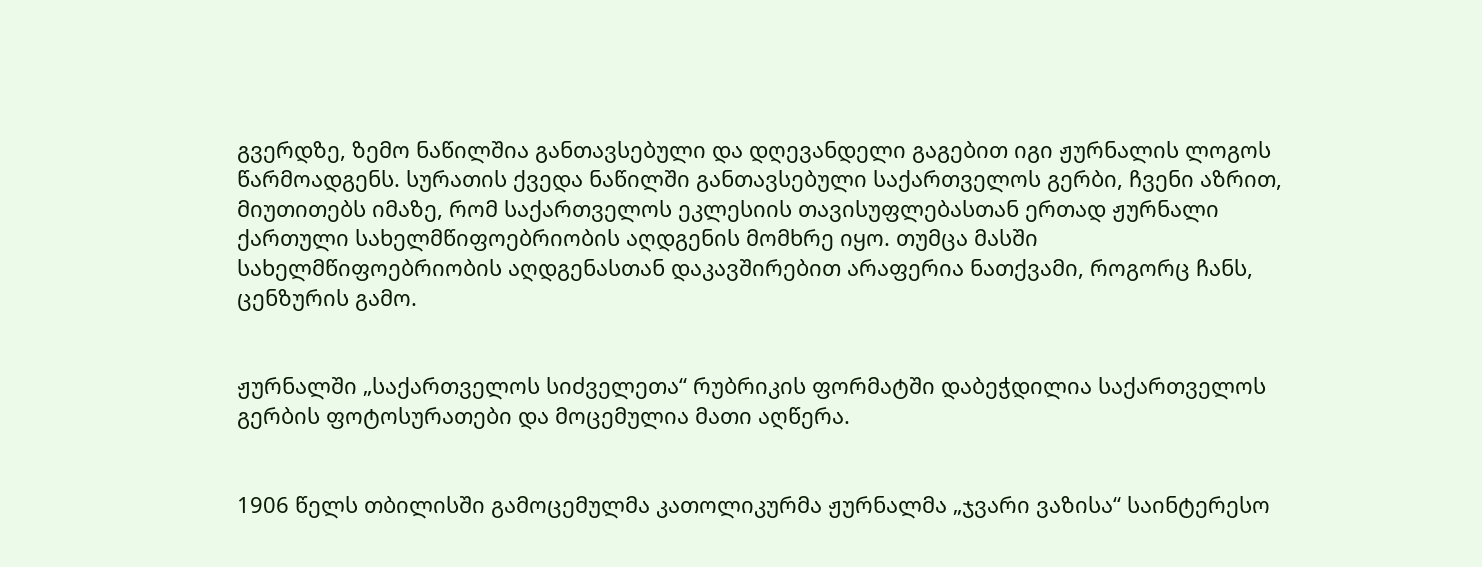გვერდზე, ზემო ნაწილშია განთავსებული და დღევანდელი გაგებით იგი ჟურნალის ლოგოს წარმოადგენს. სურათის ქვედა ნაწილში განთავსებული საქართველოს გერბი, ჩვენი აზრით, მიუთითებს იმაზე, რომ საქართველოს ეკლესიის თავისუფლებასთან ერთად ჟურნალი ქართული სახელმწიფოებრიობის აღდგენის მომხრე იყო. თუმცა მასში სახელმწიფოებრიობის აღდგენასთან დაკავშირებით არაფერია ნათქვამი, როგორც ჩანს, ცენზურის გამო.


ჟურნალში „საქართველოს სიძველეთა“ რუბრიკის ფორმატში დაბეჭდილია საქართველოს გერბის ფოტოსურათები და მოცემულია მათი აღწერა.


1906 წელს თბილისში გამოცემულმა კათოლიკურმა ჟურნალმა „ჯვარი ვაზისა“ საინტერესო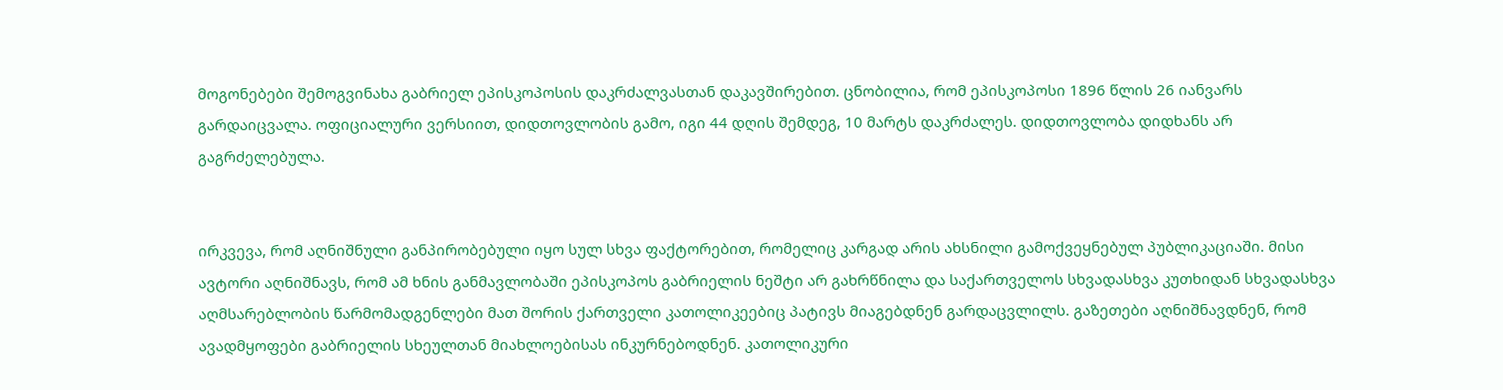მოგონებები შემოგვინახა გაბრიელ ეპისკოპოსის დაკრძალვასთან დაკავშირებით. ცნობილია, რომ ეპისკოპოსი 1896 წლის 26 იანვარს გარდაიცვალა. ოფიციალური ვერსიით, დიდთოვლობის გამო, იგი 44 დღის შემდეგ, 10 მარტს დაკრძალეს. დიდთოვლობა დიდხანს არ გაგრძელებულა.


ირკვევა, რომ აღნიშნული განპირობებული იყო სულ სხვა ფაქტორებით, რომელიც კარგად არის ახსნილი გამოქვეყნებულ პუბლიკაციაში. მისი ავტორი აღნიშნავს, რომ ამ ხნის განმავლობაში ეპისკოპოს გაბრიელის ნეშტი არ გახრწნილა და საქართველოს სხვადასხვა კუთხიდან სხვადასხვა აღმსარებლობის წარმომადგენლები მათ შორის ქართველი კათოლიკეებიც პატივს მიაგებდნენ გარდაცვლილს. გაზეთები აღნიშნავდნენ, რომ ავადმყოფები გაბრიელის სხეულთან მიახლოებისას ინკურნებოდნენ. კათოლიკური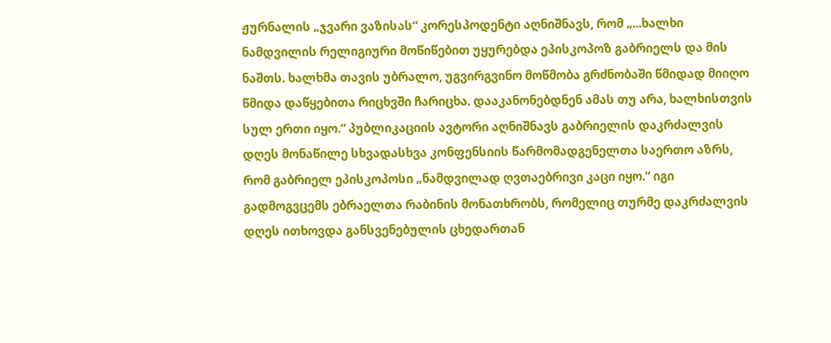ჟურნალის „ჯვარი ვაზისას“ კორესპოდენტი აღნიშნავს, რომ „...ხალხი ნამდვილის რელიგიური მოწიწებით უყურებდა ეპისკოპოზ გაბრიელს და მის ნაშთს. ხალხმა თავის უბრალო, უგვირგვინო მოწმობა გრძნობაში წმიდად მიიღო წმიდა დაწყებითა რიცხვში ჩარიცხა. დააკანონებდნენ ამას თუ არა, ხალხისთვის სულ ერთი იყო.“ პუბლიკაციის ავტორი აღნიშნავს გაბრიელის დაკრძალვის დღეს მონაწილე სხვადასხვა კონფენსიის წარმომადგენელთა საერთო აზრს, რომ გაბრიელ ეპისკოპოსი „ნამდვილად ღვთაებრივი კაცი იყო.“ იგი გადმოგვცემს ებრაელთა რაბინის მონათხრობს, რომელიც თურმე დაკრძალვის დღეს ითხოვდა განსვენებულის ცხედართან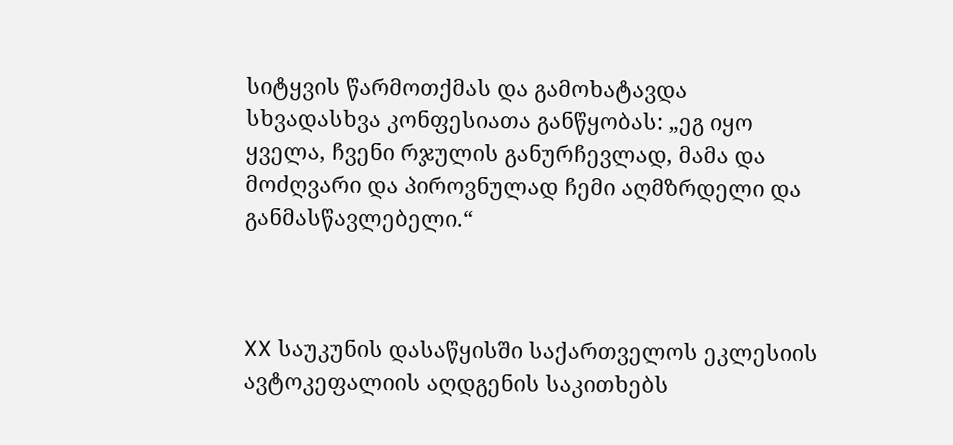სიტყვის წარმოთქმას და გამოხატავდა სხვადასხვა კონფესიათა განწყობას: „ეგ იყო ყველა, ჩვენი რჯულის განურჩევლად, მამა და მოძღვარი და პიროვნულად ჩემი აღმზრდელი და განმასწავლებელი.“



XX საუკუნის დასაწყისში საქართველოს ეკლესიის ავტოკეფალიის აღდგენის საკითხებს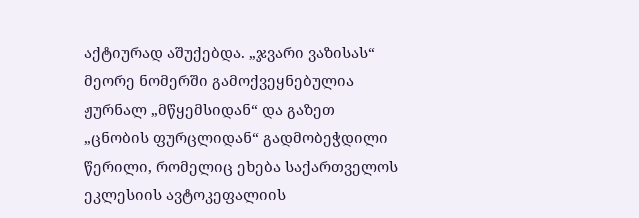აქტიურად აშუქებდა. „ჯვარი ვაზისას“ მეორე ნომერში გამოქვეყნებულია ჟურნალ „მწყემსიდან“ და გაზეთ „ცნობის ფურცლიდან“ გადმობეჭდილი წერილი, რომელიც ეხება საქართველოს ეკლესიის ავტოკეფალიის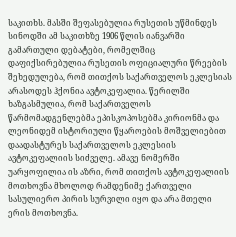საკითხს. მასში შეფასებულია რუსეთის უწმინდეს სინოდში ამ საკითხზე 1906 წლის იანვარში გამართული დებატები, რომელშიც დაფიქსირებულია რუსეთის ოფიციალური წრეების შეხედულება, რომ თითქოს საქართველოს ეკლესიას არასოდეს ჰქონია ავტოკეფალია. წერილში ხაზგასმულია, რომ საქართველოს წარმომადგენლებმა ეპისკოპოსებმა კირიონმა და ლეონიდემ ისტორიული წყაროების მოშველიებით დაადასტურეს საქართველოს ეკლესიის ავტოკეფალიის სიძველე. ამავე ნომერში უარყოფილია ის აზრი, რომ თითქოს ავტოკეფალიის მოთხოვნა მხოლოდ რამდენიმე ქართველი სასულიერო პირის სურვილი იყო და არა მთელი ერის მოთხოვნა.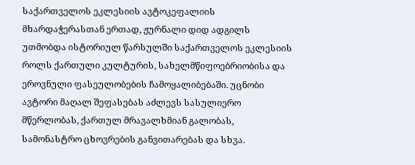საქართველოს ეკლესიის ავტოკეფალიის მხარდაჭერასთან ერთად, ჟურნალი დიდ ადგილს უთმობდა ისტორიულ წარსულში საქართველოს ეკლესიის როლს ქართული კულტურის, სახელმწიფოებრიობისა და ეროვნული ფასეულობების ჩამოყალიბებაში. უცნობი ავტორი მაღალ შეფასებას აძლევს სასულიერო მწერლობას, ქართულ მრავალხმიან გალობას, სამონასტრო ცხოვრების განვითარებას და სხვა.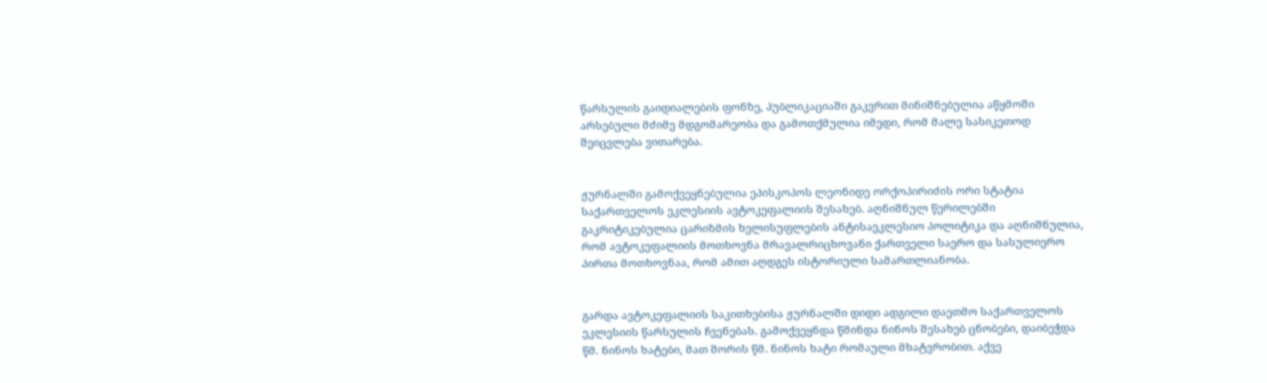წარსულის გაიდიალების ფონზე, პუბლიკაციაში გაკვრით მინიშნებულია აწყმოში არსებული მძიმე მდგომარეობა და გამოთქმულია იმედი, რომ მალე სასიკეთოდ შეიცვლება ვითარება.


ჟურნალში გამოქვეყნებულია ეპისკოპოს ლეონიდე ორქოპირიძის ორი სტატია საქართველოს ეკლესიის ავტოკეფალიის შესახებ. აღნიშნულ წერილებში გაკრიტიკებულია ცარიზმის ხელისუფლების ანტისაეკლესიო პოლიტიკა და აღნიშნულია, რომ ავტოკეფალიის მოთხოვნა მრავალრიცხოვანი ქართველი საერო და სასულიერო პირთა მოთხოვნაა, რომ ამით აღდგეს ისტორიული სამართლიანობა.


გარდა ავტოკეფალიის საკითხებისა ჟურნალში დიდი ადგილი დაეთმო საქართველოს ეკლესიის წარსულის ჩვენებას. გამოქვეყნდა წმინდა ნინოს შესახებ ცნობები, დაიბეჭდა წმ. ნინოს ხატები, მათ შორის წმ. ნინოს ხატი რომაული მხატვრობით. აქვე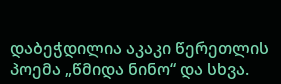დაბეჭდილია აკაკი წერეთლის პოემა „წმიდა ნინო“ და სხვა.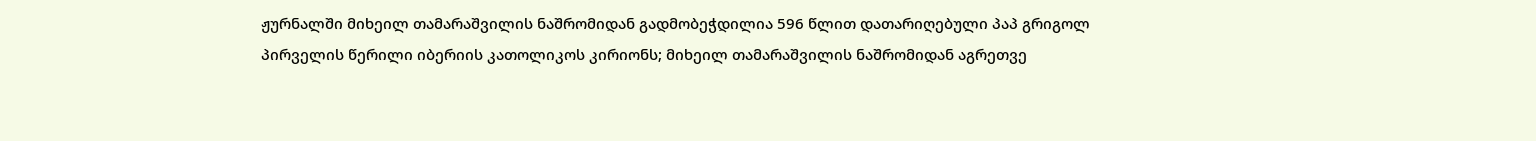ჟურნალში მიხეილ თამარაშვილის ნაშრომიდან გადმობეჭდილია 596 წლით დათარიღებული პაპ გრიგოლ პირველის წერილი იბერიის კათოლიკოს კირიონს; მიხეილ თამარაშვილის ნაშრომიდან აგრეთვე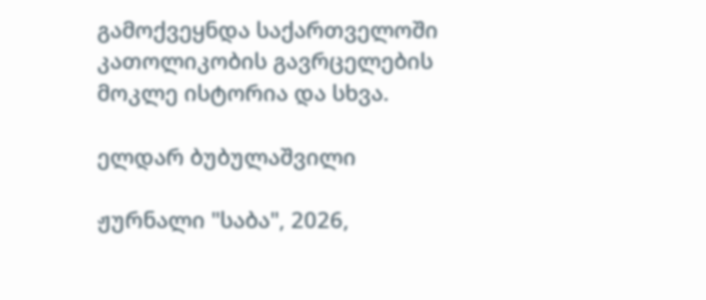გამოქვეყნდა საქართველოში კათოლიკობის გავრცელების მოკლე ისტორია და სხვა.

ელდარ ბუბულაშვილი

ჟურნალი "საბა", 2026,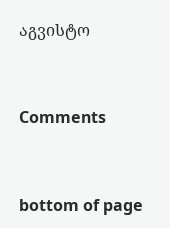აგვისტო


Comments


bottom of page